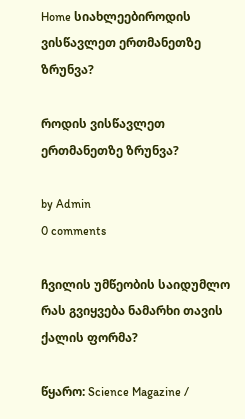Home სიახლეებიროდის ვისწავლეთ ერთმანეთზე ზრუნვა?

როდის ვისწავლეთ ერთმანეთზე ზრუნვა?

by Admin
0 comments

ჩვილის უმწეობის საიდუმლო რას გვიყვება ნამარხი თავის ქალის ფორმა?

წყარო: Science Magazine /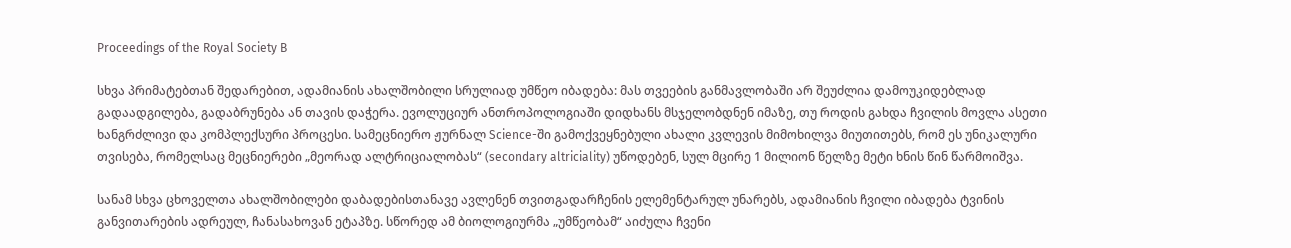Proceedings of the Royal Society B

სხვა პრიმატებთან შედარებით, ადამიანის ახალშობილი სრულიად უმწეო იბადება: მას თვეების განმავლობაში არ შეუძლია დამოუკიდებლად გადაადგილება, გადაბრუნება ან თავის დაჭერა. ევოლუციურ ანთროპოლოგიაში დიდხანს მსჯელობდნენ იმაზე, თუ როდის გახდა ჩვილის მოვლა ასეთი ხანგრძლივი და კომპლექსური პროცესი. სამეცნიერო ჟურნალ Science-ში გამოქვეყნებული ახალი კვლევის მიმოხილვა მიუთითებს, რომ ეს უნიკალური თვისება, რომელსაც მეცნიერები „მეორად ალტრიციალობას“ (secondary altriciality) უწოდებენ, სულ მცირე 1 მილიონ წელზე მეტი ხნის წინ წარმოიშვა.

სანამ სხვა ცხოველთა ახალშობილები დაბადებისთანავე ავლენენ თვითგადარჩენის ელემენტარულ უნარებს, ადამიანის ჩვილი იბადება ტვინის განვითარების ადრეულ, ჩანასახოვან ეტაპზე. სწორედ ამ ბიოლოგიურმა „უმწეობამ“ აიძულა ჩვენი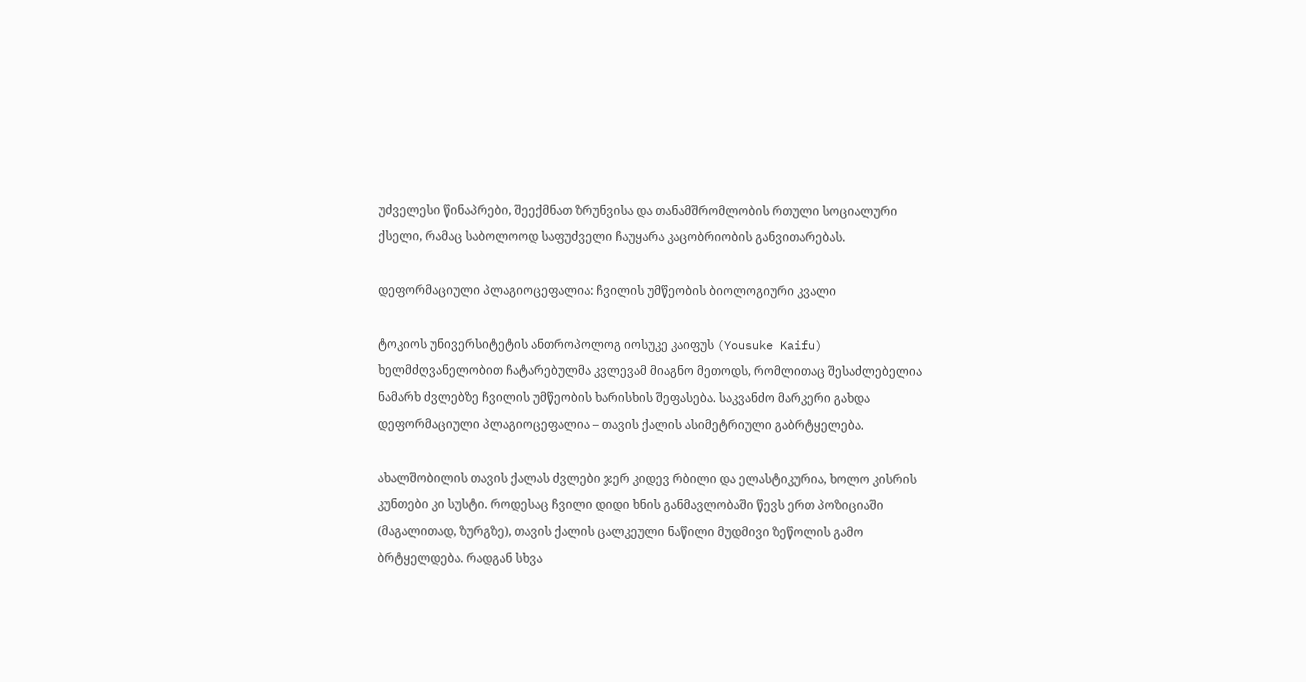უძველესი წინაპრები, შეექმნათ ზრუნვისა და თანამშრომლობის რთული სოციალური ქსელი, რამაც საბოლოოდ საფუძველი ჩაუყარა კაცობრიობის განვითარებას.

დეფორმაციული პლაგიოცეფალია: ჩვილის უმწეობის ბიოლოგიური კვალი

ტოკიოს უნივერსიტეტის ანთროპოლოგ იოსუკე კაიფუს (Yousuke Kaifu) ხელმძღვანელობით ჩატარებულმა კვლევამ მიაგნო მეთოდს, რომლითაც შესაძლებელია ნამარხ ძვლებზე ჩვილის უმწეობის ხარისხის შეფასება. საკვანძო მარკერი გახდა დეფორმაციული პლაგიოცეფალია – თავის ქალის ასიმეტრიული გაბრტყელება.

ახალშობილის თავის ქალას ძვლები ჯერ კიდევ რბილი და ელასტიკურია, ხოლო კისრის კუნთები კი სუსტი. როდესაც ჩვილი დიდი ხნის განმავლობაში წევს ერთ პოზიციაში (მაგალითად, ზურგზე), თავის ქალის ცალკეული ნაწილი მუდმივი ზეწოლის გამო ბრტყელდება. რადგან სხვა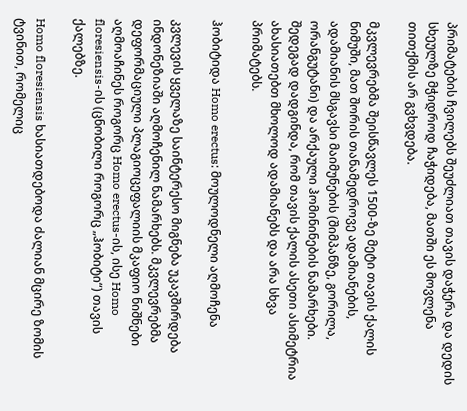პრიმატების ჩვილებს შეუძლიათ თავის დაჭერა და დედის სხეულზე მჭიდროდ ჩაჭიდება, მათში ეს მოვლენა თითქმის არ გვხვდება.

მკვლევრებმა შეისწავლეს 1500-ზე მეტი თავის ქალის ნიმუში, მათ შორის თანამედროვე ადამიანების, ადამიანის მსგავსი მაიმუნების (შიმპანზე, გორილა, ორანგუტანი) და არქაული ჰომინინების ნამარხები. შედეგად დადგინდა, რომ თავის ქალის ასეთი ასიმეტრია ახასიათებთ მხოლოდ ადამიანებს და არა სხვა პრიმატებს.

ჰობიტიდა Homo erectus: მოულოდნელი აღმოჩენა

კვლევის ყველაზე საინტერესო მიგნება უკავშირდება ინდონეზიაში აღმოჩენილ ნამარხებს. მკვლევრებმა დეფორმაციული პლაგიოცეფალიის მკაფიო ნიშნები აღმოაჩინეს როგორც Homo erectus-ის, ისე Homo floresiensis-ის (ცნობილი როგორც „ჰობიტი“) თავის ქალებზე.

Homo floresiensis ხასიათდებოდა ძალიან მცირე ზომის ტვინით, რომელიც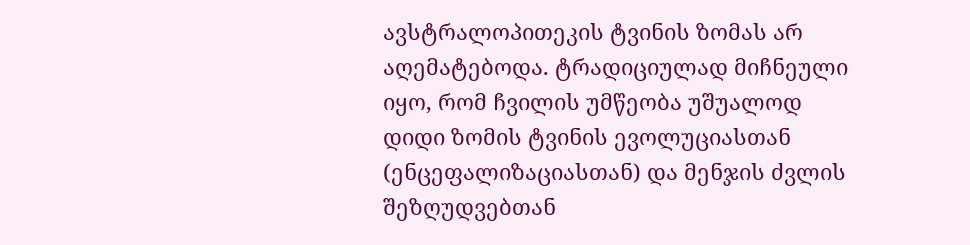ავსტრალოპითეკის ტვინის ზომას არ აღემატებოდა. ტრადიციულად მიჩნეული იყო, რომ ჩვილის უმწეობა უშუალოდ დიდი ზომის ტვინის ევოლუციასთან (ენცეფალიზაციასთან) და მენჯის ძვლის შეზღუდვებთან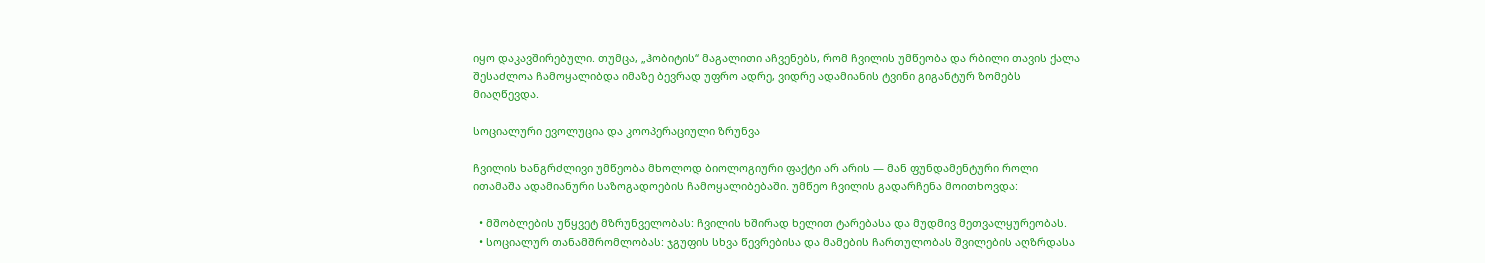იყო დაკავშირებული. თუმცა, „ჰობიტის“ მაგალითი აჩვენებს, რომ ჩვილის უმწეობა და რბილი თავის ქალა შესაძლოა ჩამოყალიბდა იმაზე ბევრად უფრო ადრე, ვიდრე ადამიანის ტვინი გიგანტურ ზომებს მიაღწევდა.

სოციალური ევოლუცია და კოოპერაციული ზრუნვა

ჩვილის ხანგრძლივი უმწეობა მხოლოდ ბიოლოგიური ფაქტი არ არის — მან ფუნდამენტური როლი ითამაშა ადამიანური საზოგადოების ჩამოყალიბებაში. უმწეო ჩვილის გადარჩენა მოითხოვდა:

  • მშობლების უწყვეტ მზრუნველობას: ჩვილის ხშირად ხელით ტარებასა და მუდმივ მეთვალყურეობას.
  • სოციალურ თანამშრომლობას: ჯგუფის სხვა წევრებისა და მამების ჩართულობას შვილების აღზრდასა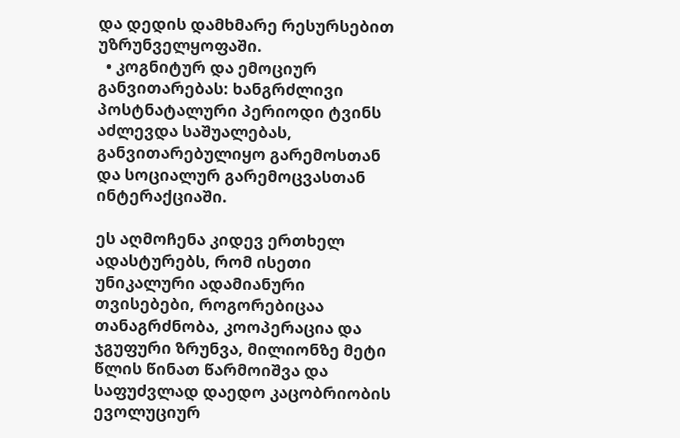და დედის დამხმარე რესურსებით უზრუნველყოფაში.
  • კოგნიტურ და ემოციურ განვითარებას: ხანგრძლივი პოსტნატალური პერიოდი ტვინს აძლევდა საშუალებას, განვითარებულიყო გარემოსთან და სოციალურ გარემოცვასთან ინტერაქციაში.

ეს აღმოჩენა კიდევ ერთხელ ადასტურებს, რომ ისეთი უნიკალური ადამიანური თვისებები, როგორებიცაა თანაგრძნობა, კოოპერაცია და ჯგუფური ზრუნვა, მილიონზე მეტი წლის წინათ წარმოიშვა და საფუძვლად დაედო კაცობრიობის ევოლუციურ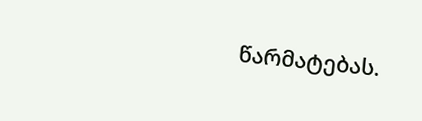წარმატებას.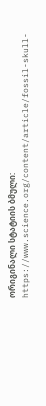ორიგინალი სტატიის ბმული: https://www.science.org/content/article/fossil-skull-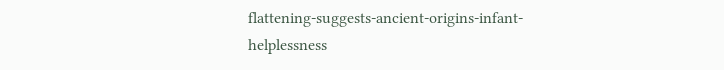flattening-suggests-ancient-origins-infant-helplessness